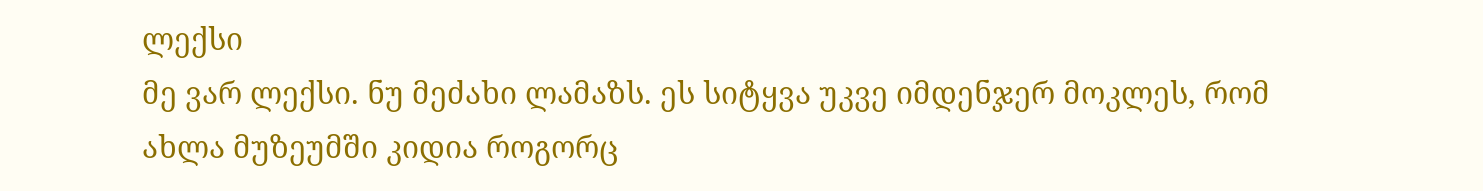ლექსი
მე ვარ ლექსი. ნუ მეძახი ლამაზს. ეს სიტყვა უკვე იმდენჯერ მოკლეს, რომ ახლა მუზეუმში კიდია როგორც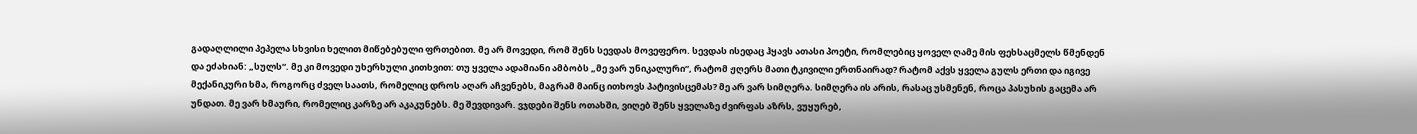გადაღლილი პეპელა სხვისი ხელით მიწებებული ფრთებით. მე არ მოვედი, რომ შენს სევდას მოვეფერო. სევდას ისედაც ჰყავს ათასი პოეტი, რომლებიც ყოველ ღამე მის ფეხსაცმელს წმენდენ და ეძახიან: „სულს“. მე კი მოვედი უხერხული კითხვით: თუ ყველა ადამიანი ამბობს „მე ვარ უნიკალური“, რატომ ჟღერს მათი ტკივილი ერთნაირად? რატომ აქვს ყველა გულს ერთი და იგივე მექანიკური ხმა, როგორც ძველ საათს, რომელიც დროს აღარ აჩვენებს, მაგრამ მაინც ითხოვს პატივისცემას? მე არ ვარ სიმღერა. სიმღერა ის არის, რასაც უსმენენ, როცა პასუხის გაცემა არ უნდათ. მე ვარ ხმაური, რომელიც კარზე არ აკაკუნებს. მე შევდივარ. ვჯდები შენს ოთახში, ვიღებ შენს ყველაზე ძვირფას აზრს, ვუყურებ,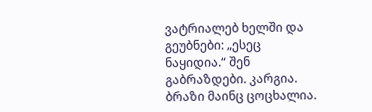ვატრიალებ ხელში და გეუბნები: „ესეც ნაყიდია.“ შენ გაბრაზდები. კარგია. ბრაზი მაინც ცოცხალია.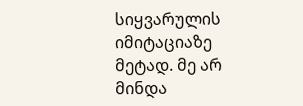სიყვარულის იმიტაციაზე მეტად. მე არ მინდა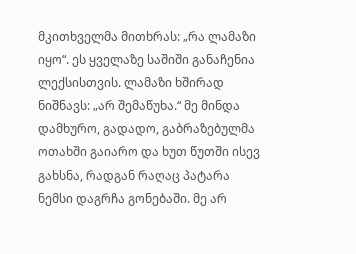მკითხველმა მითხრას: „რა ლამაზი იყო“. ეს ყველაზე საშიში განაჩენია ლექსისთვის. ლამაზი ხშირად ნიშნავს: „არ შემაწუხა.“ მე მინდა დამხურო, გადადო, გაბრაზებულმა ოთახში გაიარო და ხუთ წუთში ისევ გახსნა, რადგან რაღაც პატარა ნემსი დაგრჩა გონებაში. მე არ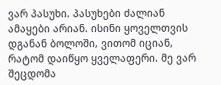ვარ პასუხი. პასუხები ძალიან ამაყები არიან. ისინი ყოველთვის დგანან ბოლოში, ვითომ იციან, რატომ დაიწყო ყველაფერი. მე ვარ შეცდომა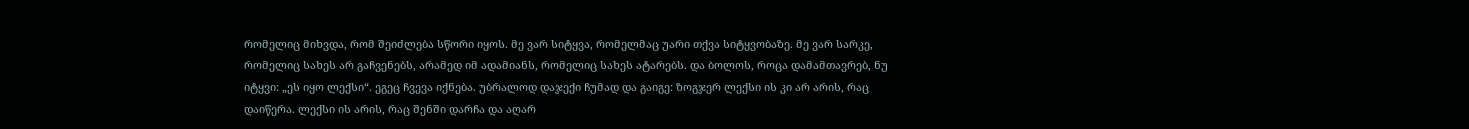რომელიც მიხვდა, რომ შეიძლება სწორი იყოს. მე ვარ სიტყვა, რომელმაც უარი თქვა სიტყვობაზე. მე ვარ სარკე, რომელიც სახეს არ გაჩვენებს, არამედ იმ ადამიანს, რომელიც სახეს ატარებს. და ბოლოს, როცა დამამთავრებ, ნუ იტყვი: „ეს იყო ლექსი“. ეგეც ჩვევა იქნება. უბრალოდ დაჯექი ჩუმად და გაიგე: ზოგჯერ ლექსი ის კი არ არის, რაც დაიწერა. ლექსი ის არის, რაც შენში დარჩა და აღარ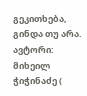გეკითხება, გინდა თუ არა. ავტორი: მიხეილ ჭიჭინაძე (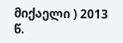მიქაელი ) 2013 წ.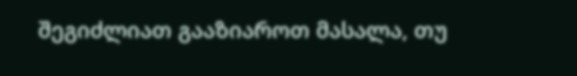შეგიძლიათ გააზიაროთ მასალა, თუ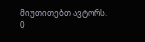მიუთითებთ ავტორს.
0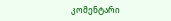კომენტარი